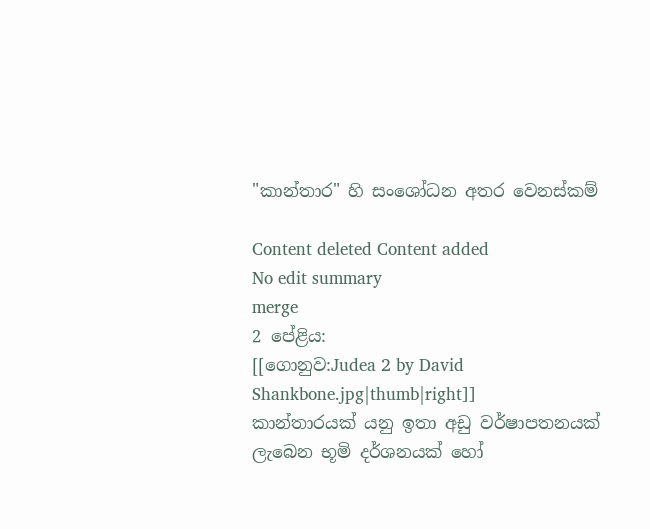"කාන්තාර" හි සංශෝධන අතර වෙනස්කම්

Content deleted Content added
No edit summary
merge
2 පේළිය:
[[ගොනුව:Judea 2 by David Shankbone.jpg|thumb|right]]
කාන්තාරයක් යනු ඉතා අඩු වර්ෂාපතනයක් ලැබෙන භූමි දර්ශනයක් හෝ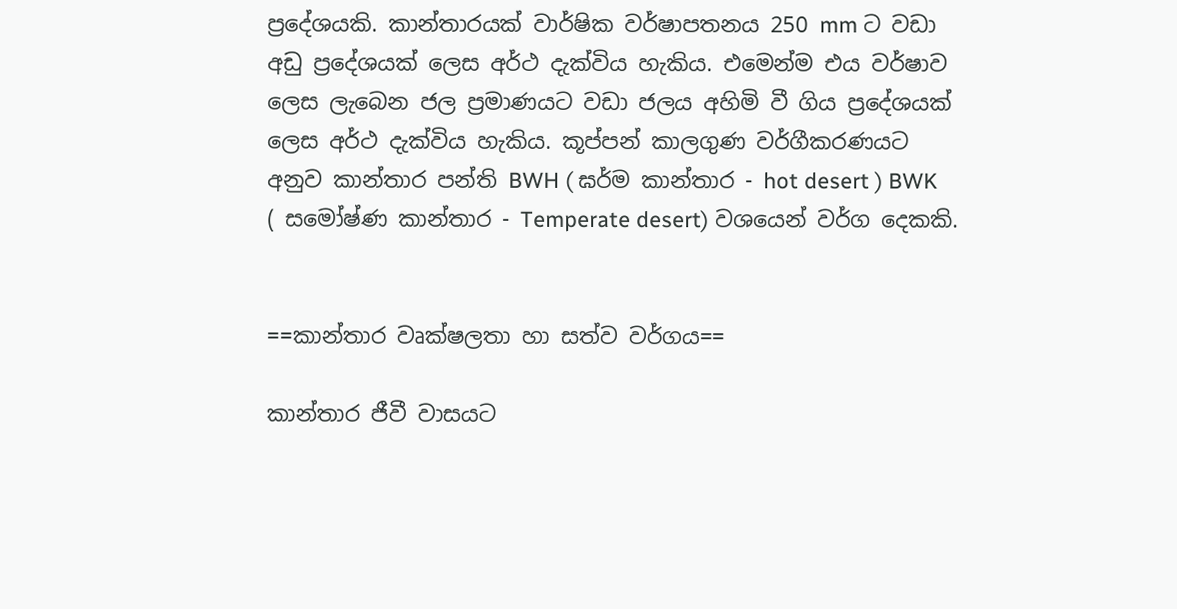ප්‍රදේශයකි. කාන්තාරයක් වාර්ෂික වර්ෂාපතනය 250 mm ට වඩා අඩු ප්‍රදේශයක් ලෙස අර්ථ දැක්විය හැකිය. එමෙන්ම එය වර්ෂාව ලෙස ලැබෙන ජල ප්‍රමාණයට වඩා ජලය අහිමි වී ගිය ප්‍රදේශයක් ලෙස අර්ථ දැක්විය හැකිය. කූප්පන් කාලගුණ වර්ගීකරණයට අනුව කාන්තාර පන්ති BWH ( ඝර්ම කාන්තාර - hot desert ) BWK ( සමෝෂ්ණ කාන්තාර - Temperate desert) වශයෙන් වර්ග දෙකකි.


==කාන්තාර වෘක්ෂලතා හා සත්ව වර්ගය==

කාන්තාර ජීවී වාසයට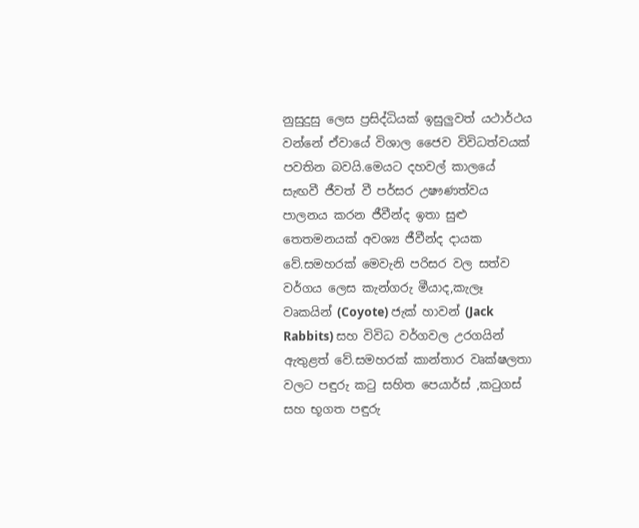නුසුදුසු ලෙස ප්‍රසිද්ධියක් ඉසුලුවත් යථාර්ථය වන්නේ ඒවායේ විශාල ජෛව විවිධත්වයක් පවතින බවයි.මෙයට දහවල් කාලයේ සැඟවී ජීවත් වී පර්සර උෂෟණත්වය පාලනය කරන ජීවීන්ද ඉතා සුළු තෙතමනයක් අවශ්‍ය ජීවීන්ද දායක වේ.සමහරක් මෙවැනි පරිසර වල සත්ව වර්ගය ලෙස කැන්ගරු මීයාද,කැලෑ වෘකයින් (Coyote) ජැක් හාවන් (Jack Rabbits) සහ විවිධ වර්ගවල උරගයින් ඇතුළත් වේ.සමහරක් කාන්තාර වෘක්ෂලතා වලට පඳුරු කටු සහිත පෙයාර්ස් ,කටුගස් සහ භූගත පඳුරු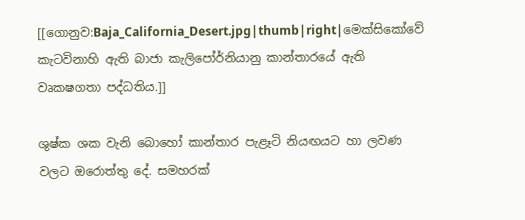[[ගොනුව:Baja_California_Desert.jpg|thumb|right|මෙක්සිකෝවේ කැටවිනාහි ඇති බාජා කැලිපෝර්නියානු කාන්තාරයේ ඇති වෘකෂගතා පද්ධතිය.]]

ශුෂ්ක ශක වැනි බොහෝ කාන්තාර පැළෑටි නියඟයට හා ලවණ වලට ඔරොත්තු දේ. සමහරක්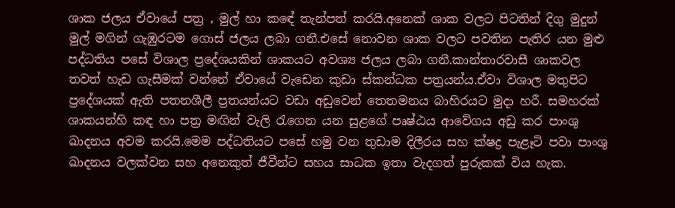ශාක ජලය ඒවායේ පත්‍ර , මුල් හා කඳේ තැන්පත් කරයි.අනෙක් ශාක වලට පිටතින් දිගු මුදුන් මුල් මගින් ගැඹුරටම ගොස් ජලය ලබා ගනී.එසේ නොවන ශාක වලට පවතින පැතිර යන මුළු පද්ධතිය පසේ විශාල ‍ප්‍රදේශයකින් ශාකයට අවශ්‍ය ජලය ලබා ගනී.කාන්තාරවාසී ශාකවල තවත් හැඩ ගැසීමක් වන්නේ ඒවායේ වැඩෙන කුඩා ස්කන්ධක පත්‍රයන්ය.ඒවා විශාල මතුපිට ප්‍රදේශයක් ඇති පතනශීලී ප්‍රතයන්යට වඩා අඩුවෙන් තෙතමනය බාහිරයට මුදා හරී. සමහරක් ශාකයන්හි කඳ හා පත්‍ර මඟින් වැලි රැගෙන යන සුළගේ පෘෂ්ඨය ආවේගය අඩු කර පාංශු ඛාදනය අවම කරයි.මෙම පද්ධතියට පසේ හමු වන තුඩාම දිලීරය සහ ක්ෂද්‍ර පැළෑටි පවා පාංශු ඛාදනය වලක්වන සහ අනෙකුත් ජීවීන්ට සහය සාධක ඉතා වැදගත් පුරුකක් විය හැක.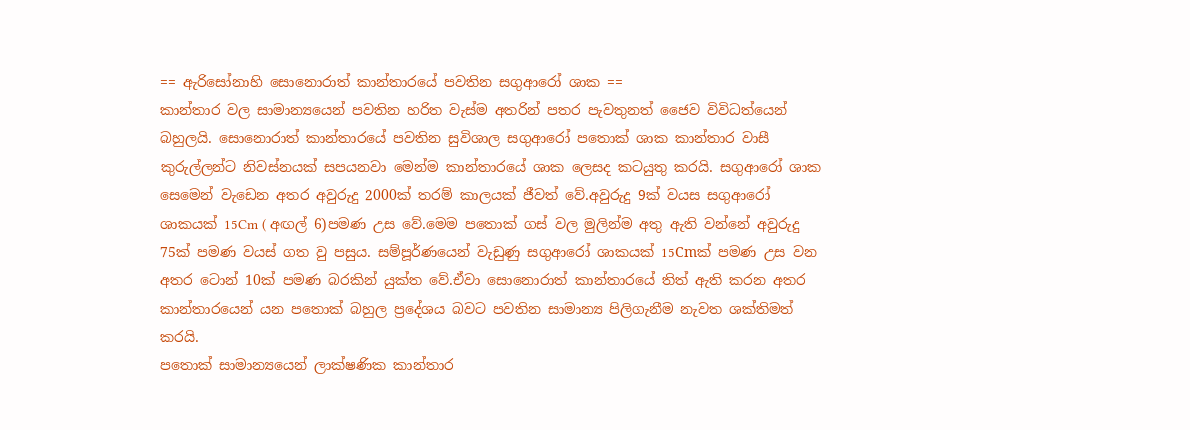== ඇරිසෝනාහි සො‍නොරාත් කාන්තාරයේ පවතින සගුආරෝ ශාක ==
කාන්තාර වල සාමාන්‍යයෙන් පවතින හරිත වැස්ම අතරින් පතර පැවතුනත් ජෛව විවිධත්යෙන් බහුලයි. සො‍නොරාත් කාන්තාරයේ පවතින සුවිශාල සගුආරෝ පතොක් ශාක කාන්තාර වාසී කුරුල්ලන්ට නිවස්නයක් සපයනවා මෙන්ම කාන්තාරයේ ශාක ලෙසද කටයුතු කරයි. සගුආරෝ ශාක සෙමෙන් වැඩෙන අතර අවුරුදු 2000ක් තරම් කාලයක් ජීවත් වේ.අවුරුදු 9ක් වයස සගුආරෝ ශාකයක් 15Cm ( අඟල් 6)පමණ උස වේ.මෙම පතොක් ගස් වල මුලින්ම අතු ඇති වන්නේ අවුරුදු 75ක් පමණ වයස් ගත වු පසුය. සම්පූර්ණයෙන් වැඩුණු සගුආරෝ ශාකයක් 15Cmක් පමණ උස වන අතර ටොන් 10ක් පමණ බරකින් යුක්ත වේ.ඒවා සොනොරාත් කාන්තාරයේ තිත් ඇති කරන අතර කාන්තාරයෙන් යන පතොක් බහුල ප්‍රදේශය බවට පවතින සාමාන්‍ය පිලිගැනීම නැවත ශක්තිමත් කරයි.
පතොක් සාමාන්‍ය‍යෙන් ලාක්ෂණික කාන්තාර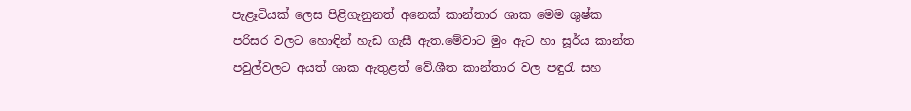පැළෑටියක් ලෙස පිළිගැනුනත් අනෙක් කාන්තාර ශාක මෙම ශුෂ්ක පරිසර වලට හොඳින් හැඩ ගැසී ඇත.මේවාට මුං ඇට හා සූර්ය කාන්ත පවුල්වලට අයත් ශාක ඇතුළත් වේ.ශීත කාන්තාර වල පඳුරැ සහ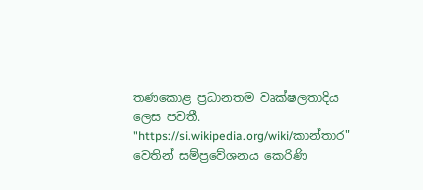තණකොළ ප්‍රධානතම වෘක්ෂලතාදිය ලෙස පවතී.
"https://si.wikipedia.org/wiki/කාන්තාර" වෙතින් සම්ප්‍රවේශනය කෙරිණි